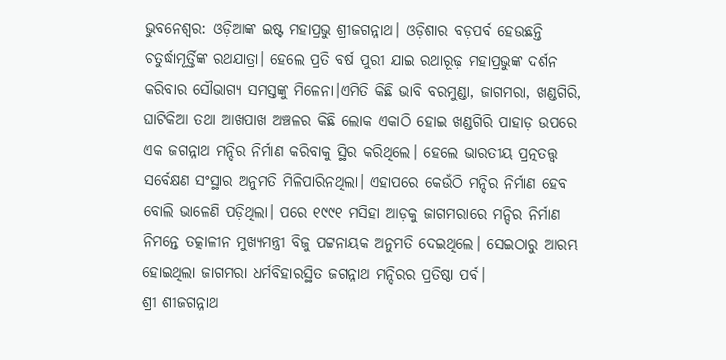ଭୁବନେଶ୍ବର: ଓଡ଼ିଆଙ୍କ ଇଷ୍ଟ ମହାପ୍ରଭୁ ଶ୍ରୀଜଗନ୍ନାଥ। ଓଡ଼ିଶାର ବଡ଼ପର୍ବ ହେଉଛନ୍ତି ଚତୁର୍ଦ୍ଧାମୂର୍ତ୍ତିଙ୍କ ରଥଯାତ୍ରା। ହେଲେ ପ୍ରତି ବର୍ଷ ପୁରୀ ଯାଇ ରଥାରୂଢ଼ ମହାପ୍ରଭୁଙ୍କ ଦର୍ଶନ କରିବାର ସୌଭାଗ୍ୟ ସମସ୍ତଙ୍କୁ ମିଳେନା।ଏମିତି କିଛି ଭାବି ବରମୁଣ୍ଡା, ଜାଗମରା, ଖଣ୍ଡଗିରି, ଘାଟିକିଆ ତଥା ଆଖପାଖ ଅଞ୍ଚଳର କିଛି ଲୋକ ଏକାଠି ହୋଇ ଖଣ୍ଡଗିରି ପାହାଡ଼ ଉପରେ ଏକ ଜଗନ୍ନାଥ ମନ୍ଦିର ନିର୍ମାଣ କରିବାକୁ ସ୍ଥିର କରିଥିଲେ। ହେଲେ ଭାରତୀୟ ପ୍ରତ୍ନତତ୍ତ୍ବ ସର୍ବେକ୍ଷଣ ସଂସ୍ଥାର ଅନୁମତି ମିଳିପାରିନଥିଲା। ଏହାପରେ କେଉଁଠି ମନ୍ଦିର ନିର୍ମାଣ ହେବ ବୋଲି ଭାଳେଣି ପଡ଼ିଥିଲା। ପରେ ୧୯୯୧ ମସିହା ଆଡ଼କୁ ଜାଗମରାରେ ମନ୍ଦିର ନିର୍ମାଣ ନିମନ୍ତେ ତତ୍କାଳୀନ ମୁଖ୍ୟମନ୍ତ୍ରୀ ବିଜୁ ପଟ୍ଟନାୟକ ଅନୁମତି ଦେଇଥିଲେ। ସେଇଠାରୁ ଆରମ୍ଭ ହୋଇଥିଲା ଜାଗମରା ଧର୍ମବିହାରସ୍ଥିତ ଜଗନ୍ନାଥ ମନ୍ଦିରର ପ୍ରତିଷ୍ଠା ପର୍ବ।
ଶ୍ରୀ ଶୀଜଗନ୍ନାଥ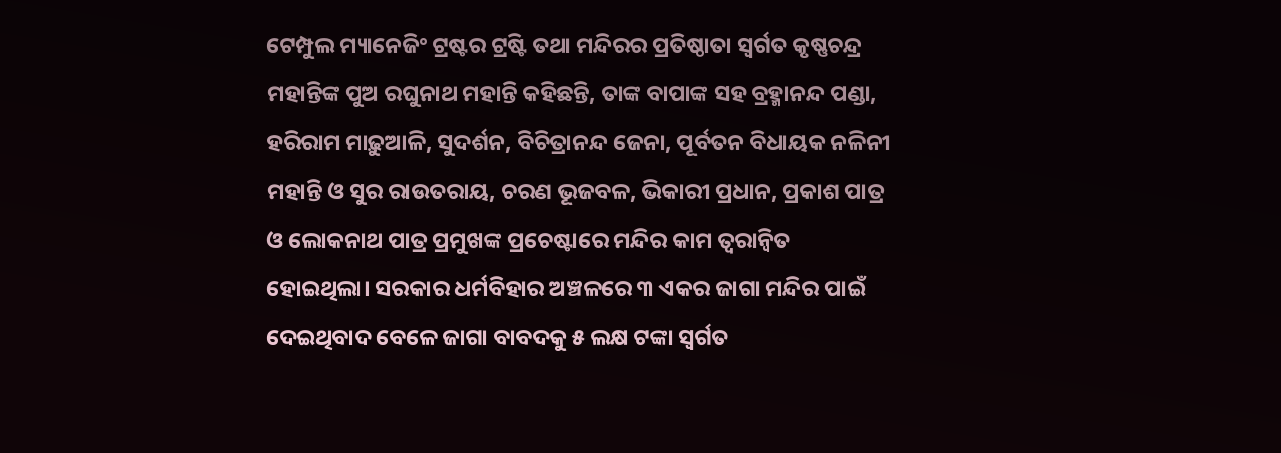ଟେମ୍ପୁଲ ମ୍ୟାନେଜିଂ ଟ୍ରଷ୍ଟର ଟ୍ରଷ୍ଟି ତଥା ମନ୍ଦିରର ପ୍ରତିଷ୍ଠାତା ସ୍ବର୍ଗତ କୃଷ୍ଣଚନ୍ଦ୍ର ମହାନ୍ତିଙ୍କ ପୁଅ ରଘୁନାଥ ମହାନ୍ତି କହିଛନ୍ତି, ତାଙ୍କ ବାପାଙ୍କ ସହ ବ୍ରହ୍ମାନନ୍ଦ ପଣ୍ଡା, ହରିରାମ ମାଢ଼ୁଆଳି, ସୁଦର୍ଶନ, ବିଚିତ୍ରାନନ୍ଦ ଜେନା, ପୂର୍ବତନ ବିଧାୟକ ନଳିନୀ ମହାନ୍ତି ଓ ସୁର ରାଉତରାୟ, ଚରଣ ଭୂଜବଳ, ଭିକାରୀ ପ୍ରଧାନ, ପ୍ରକାଶ ପାତ୍ର ଓ ଲୋକନାଥ ପାତ୍ର ପ୍ରମୁଖଙ୍କ ପ୍ରଚେଷ୍ଟାରେ ମନ୍ଦିର କାମ ତ୍ବରାନ୍ବିତ ହୋଇଥିଲା। ସରକାର ଧର୍ମବିହାର ଅଞ୍ଚଳରେ ୩ ଏକର ଜାଗା ମନ୍ଦିର ପାଇଁ ଦେଇଥିବାଦ ବେଳେ ଜାଗା ବାବଦକୁ ୫ ଲକ୍ଷ ଟଙ୍କା ସ୍ବର୍ଗତ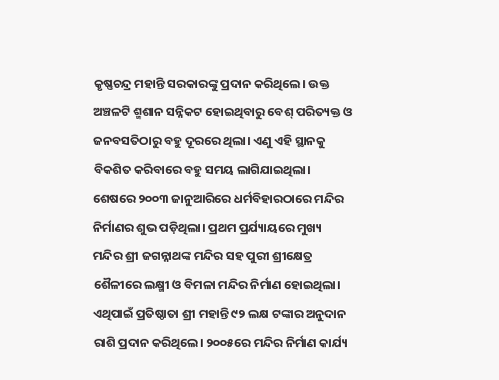କୃଷ୍ଣଚନ୍ଦ୍ର ମହାନ୍ତି ସରକାରଙ୍କୁ ପ୍ରଦାନ କରିଥିଲେ। ଉକ୍ତ ଅଞ୍ଚଳଟି ଶ୍ମଶାନ ସନ୍ନିକଟ ହୋଇଥିବାରୁ ବେଶ୍ ପରିତ୍ୟକ୍ତ ଓ ଜନବସତିଠାରୁ ବହୁ ଦୂରରେ ଥିଲା। ଏଣୁ ଏହି ସ୍ଥାନକୁ ବିକଶିତ କରିବାରେ ବହୁ ସମୟ ଲାଗିଯାଇଥିଲା। ଶେଷରେ ୨୦୦୩ ଜାନୁଆରିରେ ଧର୍ମବିହାରଠାରେ ମନ୍ଦିର ନିର୍ମାଣର ଶୁଭ ପଡ଼ିଥିଲା। ପ୍ରଥମ ପ୍ରର୍ଯ୍ୟାୟରେ ମୁଖ୍ୟ ମନ୍ଦିର ଶ୍ରୀ ଜଗନ୍ନାଥଙ୍କ ମନ୍ଦିର ସହ ପୁରୀ ଶ୍ରୀକ୍ଷେତ୍ର ଶୈଳୀରେ ଲକ୍ଷ୍ମୀ ଓ ବିମଳା ମନ୍ଦିର ନିର୍ମାଣ ହୋଇଥିଲା। ଏଥିପାଇଁ ପ୍ରତିଷ୍ଠାତା ଶ୍ରୀ ମହାନ୍ତି ୯୨ ଲକ୍ଷ ଟଙ୍କାର ଅନୁଦାନ ରାଶି ପ୍ରଦାନ କରିଥିଲେ। ୨୦୦୫ରେ ମନ୍ଦିର ନିର୍ମାଣ କାର୍ଯ୍ୟ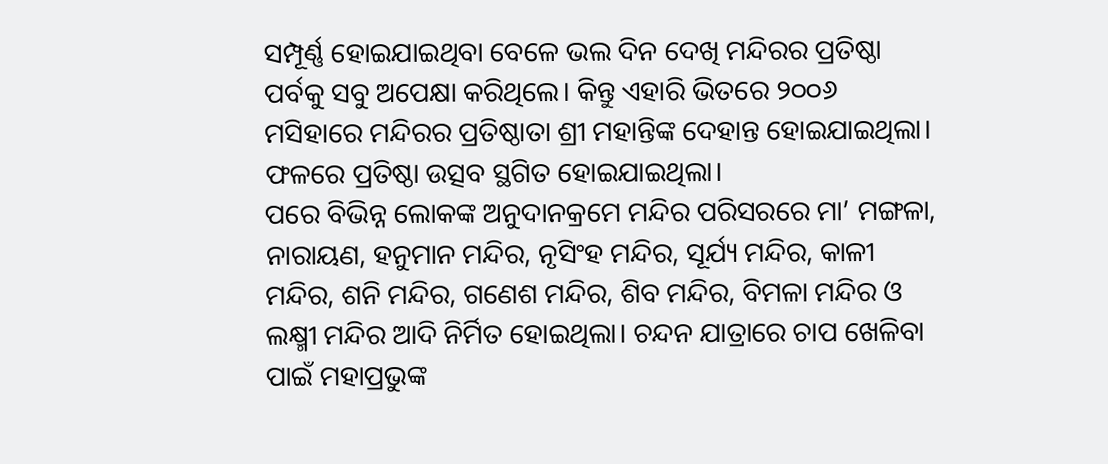ସମ୍ପୂର୍ଣ୍ଣ ହୋଇଯାଇଥିବା ବେଳେ ଭଲ ଦିନ ଦେଖି ମନ୍ଦିରର ପ୍ରତିଷ୍ଠା ପର୍ବକୁ ସବୁ ଅପେକ୍ଷା କରିଥିଲେ। କିନ୍ତୁ ଏହାରି ଭିତରେ ୨୦୦୬ ମସିହାରେ ମନ୍ଦିରର ପ୍ରତିଷ୍ଠାତା ଶ୍ରୀ ମହାନ୍ତିଙ୍କ ଦେହାନ୍ତ ହୋଇଯାଇଥିଲା। ଫଳରେ ପ୍ରତିଷ୍ଠା ଉତ୍ସବ ସ୍ଥଗିତ ହୋଇଯାଇଥିଲା।
ପରେ ବିଭିନ୍ନ ଲୋକଙ୍କ ଅନୁଦାନକ୍ରମେ ମନ୍ଦିର ପରିସରରେ ମା’ ମଙ୍ଗଳା, ନାରାୟଣ, ହନୁମାନ ମନ୍ଦିର, ନୃସିଂହ ମନ୍ଦିର, ସୂର୍ଯ୍ୟ ମନ୍ଦିର, କାଳୀ ମନ୍ଦିର, ଶନି ମନ୍ଦିର, ଗଣେଶ ମନ୍ଦିର, ଶିବ ମନ୍ଦିର, ବିମଳା ମନ୍ଦିର ଓ ଲକ୍ଷ୍ମୀ ମନ୍ଦିର ଆଦି ନିର୍ମିତ ହୋଇଥିଲା। ଚନ୍ଦନ ଯାତ୍ରାରେ ଚାପ ଖେଳିବା ପାଇଁ ମହାପ୍ରଭୁଙ୍କ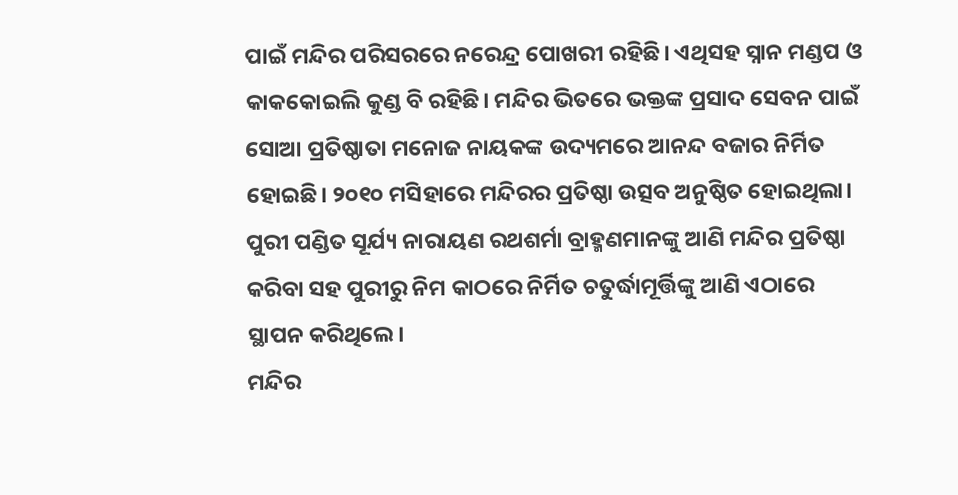ପାଇଁ ମନ୍ଦିର ପରିସରରେ ନରେନ୍ଦ୍ର ପୋଖରୀ ରହିଛି। ଏଥିସହ ସ୍ନାନ ମଣ୍ଡପ ଓ କାକକୋଇଲି କୁଣ୍ଡ ବି ରହିଛି। ମନ୍ଦିର ଭିତରେ ଭକ୍ତଙ୍କ ପ୍ରସାଦ ସେବନ ପାଇଁ ସୋଆ ପ୍ରତିଷ୍ଠାତା ମନୋଜ ନାୟକଙ୍କ ଉଦ୍ୟମରେ ଆନନ୍ଦ ବଜାର ନିର୍ମିତ ହୋଇଛି। ୨୦୧୦ ମସିହାରେ ମନ୍ଦିରର ପ୍ରତିଷ୍ଠା ଉତ୍ସବ ଅନୁଷ୍ଠିତ ହୋଇଥିଲା। ପୁରୀ ପଣ୍ଡିତ ସୂର୍ଯ୍ୟ ନାରାୟଣ ରଥଶର୍ମା ବ୍ରାହ୍ମଣମାନଙ୍କୁ ଆଣି ମନ୍ଦିର ପ୍ରତିଷ୍ଠା କରିବା ସହ ପୁରୀରୁ ନିମ କାଠରେ ନିର୍ମିତ ଚତୁର୍ଦ୍ଧାମୂର୍ତ୍ତିଙ୍କୁ ଆଣି ଏଠାରେ ସ୍ଥାପନ କରିଥିଲେ।
ମନ୍ଦିର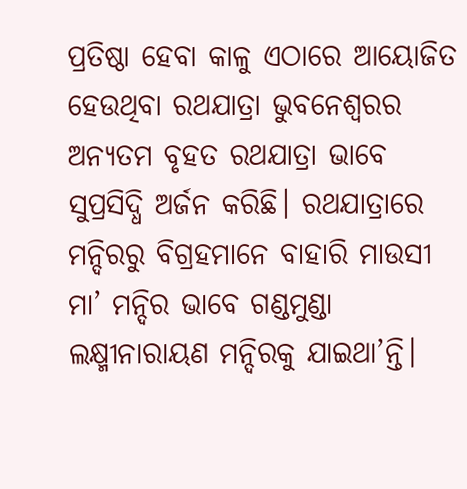ପ୍ରତିଷ୍ଠା ହେବା କାଳୁ ଏଠାରେ ଆୟୋଜିତ ହେଉଥିବା ରଥଯାତ୍ରା ଭୁବନେଶ୍ବରର ଅନ୍ୟତମ ବୃହତ ରଥଯାତ୍ରା ଭାବେ ସୁପ୍ରସିଦ୍ଧି ଅର୍ଜନ କରିଛି। ରଥଯାତ୍ରାରେ ମନ୍ଦିରରୁ ବିଗ୍ରହମାନେ ବାହାରି ମାଉସୀ ମା’ ମନ୍ଦିର ଭାବେ ଗଣ୍ଡମୁଣ୍ଡା ଲକ୍ଷ୍ମୀନାରାୟଣ ମନ୍ଦିରକୁ ଯାଇଥା’ନ୍ତି।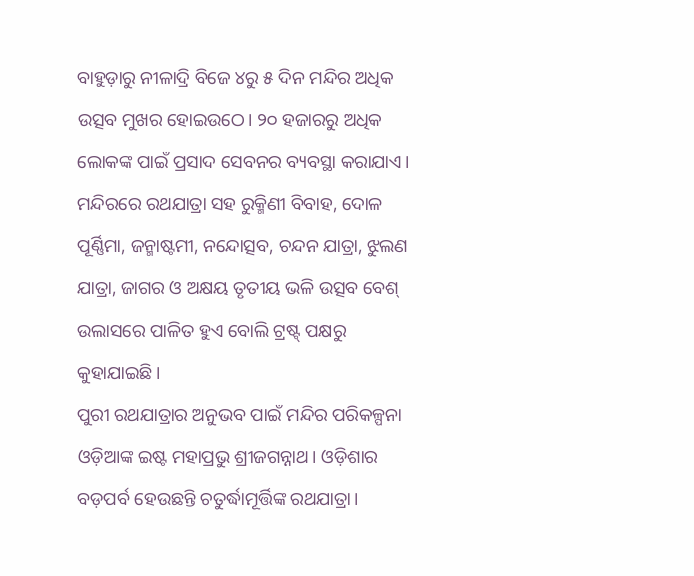ବାହୁଡ଼ାରୁ ନୀଳାଦ୍ରି ବିଜେ ୪ରୁ ୫ ଦିନ ମନ୍ଦିର ଅଧିକ ଉତ୍ସବ ମୁଖର ହୋଇଉଠେ। ୨୦ ହଜାରରୁ ଅଧିକ ଲୋକଙ୍କ ପାଇଁ ପ୍ରସାଦ ସେବନର ବ୍ୟବସ୍ଥା କରାଯାଏ। ମନ୍ଦିରରେ ରଥଯାତ୍ରା ସହ ରୁକ୍ମିଣୀ ବିବାହ, ଦୋଳ ପୂର୍ଣ୍ଣିମା, ଜନ୍ମାଷ୍ଟମୀ, ନନ୍ଦୋତ୍ସବ, ଚନ୍ଦନ ଯାତ୍ରା, ଝୁଲଣ ଯାତ୍ରା, ଜାଗର ଓ ଅକ୍ଷୟ ତୃତୀୟ ଭଳି ଉତ୍ସବ ବେଶ୍ ଉଲାସରେ ପାଳିତ ହୁଏ ବୋଲି ଟ୍ରଷ୍ଟ୍ ପକ୍ଷରୁ କୁହାଯାଇଛି।
ପୁରୀ ରଥଯାତ୍ରାର ଅନୁଭବ ପାଇଁ ମନ୍ଦିର ପରିକଳ୍ପନା
ଓଡ଼ିଆଙ୍କ ଇଷ୍ଟ ମହାପ୍ରଭୁ ଶ୍ରୀଜଗନ୍ନାଥ। ଓଡ଼ିଶାର ବଡ଼ପର୍ବ ହେଉଛନ୍ତି ଚତୁର୍ଦ୍ଧାମୂର୍ତ୍ତିଙ୍କ ରଥଯାତ୍ରା।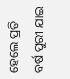ହେଲେ ପ୍ରତି ବର୍ଷ ପୁରୀ ଯାଇ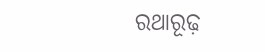ରଥାରୂଢ଼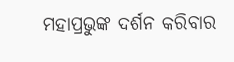ମହାପ୍ରଭୁଙ୍କ ଦର୍ଶନ କରିବାର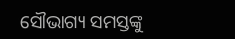ସୌଭାଗ୍ୟ ସମସ୍ତଙ୍କୁ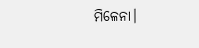ମିଳେନା।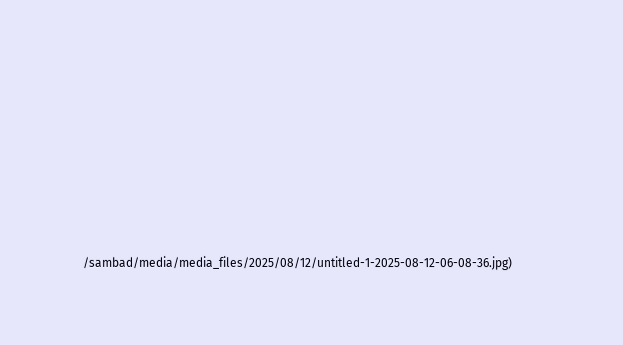/sambad/media/media_files/2025/08/12/untitled-1-2025-08-12-06-08-36.jpg)